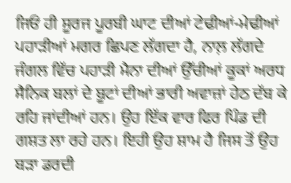ਜਿਓਂ ਹੀ ਸੂਰਜ ਪੂਰਬੀ ਘਾਟ ਦੀਆਂ ਟੇਢੀਆਂ-ਮੇਢੀਆਂ ਪਹਾੜੀਆਂ ਮਗਰ ਛਿਪਣ ਲੱਗਦਾ ਹੈ, ਨਾਲ਼ ਲੱਗਦੇ ਜੰਗਲ ਵਿੱਚ ਪਹਾੜੀ ਮੈਨਾ ਦੀਆਂ ਉੱਚੀਆਂ ਕੂਕਾਂ ਅਰਧ ਸੈਨਿਕ ਬਲਾਂ ਦੇ ਬੂਟਾਂ ਦੀਆਂ ਭਾਰੀ ਅਵਾਜ਼ਾਂ ਹੇਠ ਦੱਬ ਕੇ ਰਹਿ ਜਾਂਦੀਆਂ ਹਨ। ਉਹ ਇੱਕ ਵਾਰ ਫਿਰ ਪਿੰਡ ਦੀ ਗਸ਼ਤ ਲਾ ਰਹੇ ਹਨ। ਇਹੀ ਉਹ ਸ਼ਾਮ ਹੈ ਜਿਸ ਤੋਂ ਉਹ ਬੜਾ ਡਰਦੀ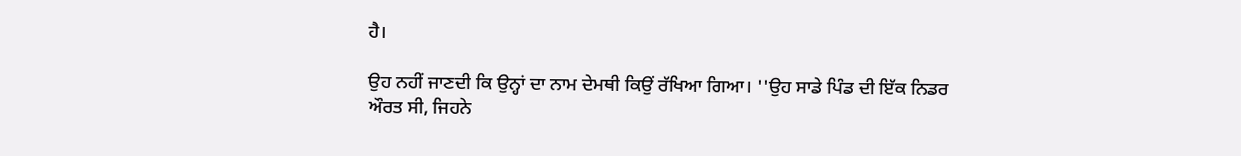ਹੈ।

ਉਹ ਨਹੀਂ ਜਾਣਦੀ ਕਿ ਉਨ੍ਹਾਂ ਦਾ ਨਾਮ ਦੇਮਥੀ ਕਿਉਂ ਰੱਖਿਆ ਗਿਆ। ''ਉਹ ਸਾਡੇ ਪਿੰਡ ਦੀ ਇੱਕ ਨਿਡਰ ਔਰਤ ਸੀ, ਜਿਹਨੇ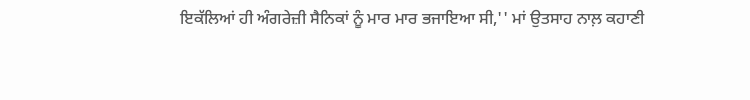ਇਕੱਲਿਆਂ ਹੀ ਅੰਗਰੇਜ਼ੀ ਸੈਨਿਕਾਂ ਨੂੰ ਮਾਰ ਮਾਰ ਭਜਾਇਆ ਸੀ,'' ਮਾਂ ਉਤਸਾਹ ਨਾਲ਼ ਕਹਾਣੀ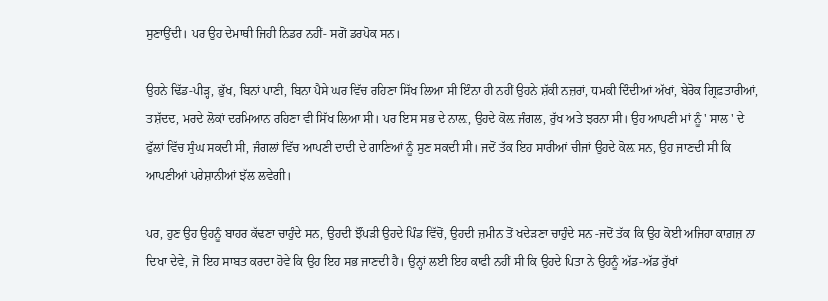ਸੁਣਾਉਂਦੀ। ਪਰ ਉਹ ਦੇਮਾਥੀ ਜਿਹੀ ਨਿਡਰ ਨਹੀਂ- ਸਗੋਂ ਡਰਪੋਕ ਸਨ।

ਉਹਨੇ ਢਿੱਡ-ਪੀੜ੍ਹ, ਭੁੱਖ, ਬਿਨਾਂ ਪਾਣੀ, ਬਿਨਾ ਪੈਸੇ ਘਰ ਵਿੱਚ ਰਹਿਣਾ ਸਿੱਖ ਲਿਆ ਸੀ ਇੰਨਾ ਹੀ ਨਹੀਂ ਉਹਨੇ ਸ਼ੱਕੀ ਨਜ਼ਰਾਂ, ਧਮਕੀ ਦਿੰਦੀਆਂ ਅੱਖਾਂ, ਬੇਰੋਕ ਗ੍ਰਿਫ਼ਤਾਰੀਆਂ, ਤਸ਼ੱਦਦ, ਮਰਦੇ ਲੋਕਾਂ ਦਰਮਿਆਨ ਰਹਿਣਾ ਵੀ ਸਿੱਖ ਲਿਆ ਸੀ। ਪਰ ਇਸ ਸਭ ਦੇ ਨਾਲ਼, ਉਹਦੇ ਕੋਲ਼ ਜੰਗਲ, ਰੁੱਖ ਅਤੇ ਝਰਨਾ ਸੀ। ਉਹ ਆਪਣੀ ਮਾਂ ਨੂੰ ' ਸਾਲ ' ਦੇ ਫੁੱਲਾਂ ਵਿੱਚ ਸੁੰਘ ਸਕਦੀ ਸੀ, ਜੰਗਲਾਂ ਵਿੱਚ ਆਪਣੀ ਦਾਦੀ ਦੇ ਗਾਣਿਆਂ ਨੂੰ ਸੁਣ ਸਕਦੀ ਸੀ। ਜਦੋਂ ਤੱਕ ਇਹ ਸਾਰੀਆਂ ਚੀਜਾਂ ਉਹਦੇ ਕੋਲ਼ ਸਨ, ਉਹ ਜਾਣਦੀ ਸੀ ਕਿ ਆਪਣੀਆਂ ਪਰੇਸ਼ਾਨੀਆਂ ਝੱਲ ਲਵੇਗੀ।

ਪਰ, ਹੁਣ ਉਹ ਉਹਨੂੰ ਬਾਹਰ ਕੱਢਣਾ ਚਾਹੁੰਦੇ ਸਨ, ਉਹਦੀ ਝੌਂਪੜੀ ਉਹਦੇ ਪਿੰਡ ਵਿੱਚੋਂ, ਉਹਦੀ ਜ਼ਮੀਨ ਤੋਂ ਖਦੇੜਣਾ ਚਾਹੁੰਦੇ ਸਨ -ਜਦੋਂ ਤੱਕ ਕਿ ਉਹ ਕੋਈ ਅਜਿਹਾ ਕਾਗ਼ਜ਼ ਨਾ ਦਿਖਾ ਦੇਵੇ, ਜੋ ਇਹ ਸਾਬਤ ਕਰਦਾ ਹੋਵੇ ਕਿ ਉਹ ਇਹ ਸਭ ਜਾਣਦੀ ਹੈ। ਉਨ੍ਹਾਂ ਲਈ ਇਹ ਕਾਫੀ ਨਹੀਂ ਸੀ ਕਿ ਉਹਦੇ ਪਿਤਾ ਨੇ ਉਹਨੂੰ ਅੱਡ-ਅੱਡ ਰੁੱਖਾਂ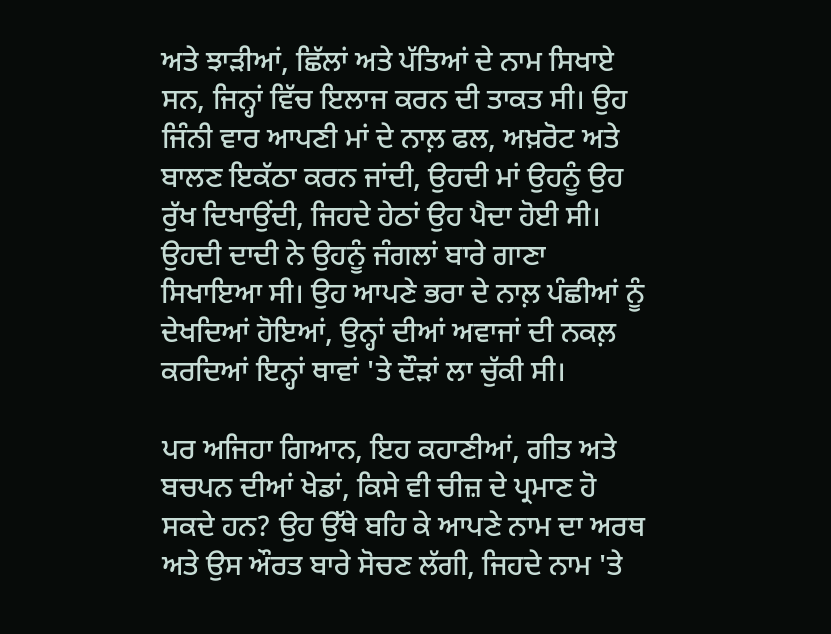ਅਤੇ ਝਾੜੀਆਂ, ਛਿੱਲਾਂ ਅਤੇ ਪੱਤਿਆਂ ਦੇ ਨਾਮ ਸਿਖਾਏ ਸਨ, ਜਿਨ੍ਹਾਂ ਵਿੱਚ ਇਲਾਜ ਕਰਨ ਦੀ ਤਾਕਤ ਸੀ। ਉਹ ਜਿੰਨੀ ਵਾਰ ਆਪਣੀ ਮਾਂ ਦੇ ਨਾਲ਼ ਫਲ, ਅਖ਼ਰੋਟ ਅਤੇ ਬਾਲਣ ਇਕੱਠਾ ਕਰਨ ਜਾਂਦੀ, ਉਹਦੀ ਮਾਂ ਉਹਨੂੰ ਉਹ ਰੁੱਖ ਦਿਖਾਉਂਦੀ, ਜਿਹਦੇ ਹੇਠਾਂ ਉਹ ਪੈਦਾ ਹੋਈ ਸੀ। ਉਹਦੀ ਦਾਦੀ ਨੇ ਉਹਨੂੰ ਜੰਗਲਾਂ ਬਾਰੇ ਗਾਣਾ ਸਿਖਾਇਆ ਸੀ। ਉਹ ਆਪਣੇ ਭਰਾ ਦੇ ਨਾਲ਼ ਪੰਛੀਆਂ ਨੂੰ ਦੇਖਦਿਆਂ ਹੋਇਆਂ, ਉਨ੍ਹਾਂ ਦੀਆਂ ਅਵਾਜਾਂ ਦੀ ਨਕਲ਼ ਕਰਦਿਆਂ ਇਨ੍ਹਾਂ ਥਾਵਾਂ 'ਤੇ ਦੌੜਾਂ ਲਾ ਚੁੱਕੀ ਸੀ।

ਪਰ ਅਜਿਹਾ ਗਿਆਨ, ਇਹ ਕਹਾਣੀਆਂ, ਗੀਤ ਅਤੇ ਬਚਪਨ ਦੀਆਂ ਖੇਡਾਂ, ਕਿਸੇ ਵੀ ਚੀਜ਼ ਦੇ ਪ੍ਰਮਾਣ ਹੋ ਸਕਦੇ ਹਨ? ਉਹ ਉੱਥੇ ਬਹਿ ਕੇ ਆਪਣੇ ਨਾਮ ਦਾ ਅਰਥ ਅਤੇ ਉਸ ਔਰਤ ਬਾਰੇ ਸੋਚਣ ਲੱਗੀ, ਜਿਹਦੇ ਨਾਮ 'ਤੇ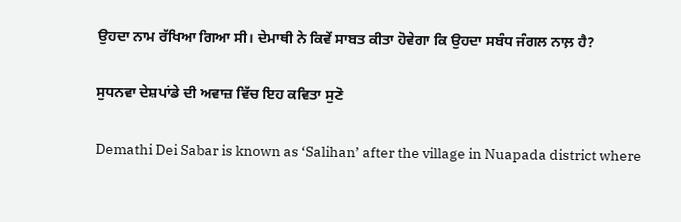ਉਹਦਾ ਨਾਮ ਰੱਖਿਆ ਗਿਆ ਸੀ। ਦੇਮਾਥੀ ਨੇ ਕਿਵੇਂ ਸਾਬਤ ਕੀਤਾ ਹੋਵੇਗਾ ਕਿ ਉਹਦਾ ਸਬੰਧ ਜੰਗਲ ਨਾਲ਼ ਹੈ?

ਸੁਧਨਵਾ ਦੇਸ਼ਪਾਂਡੇ ਦੀ ਅਵਾਜ਼ ਵਿੱਚ ਇਹ ਕਵਿਤਾ ਸੁਣੋ

Demathi Dei Sabar is known as ‘Salihan’ after the village in Nuapada district where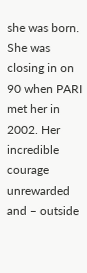she was born. She was closing in on 90 when PARI met her in 2002. Her incredible courage unrewarded and – outside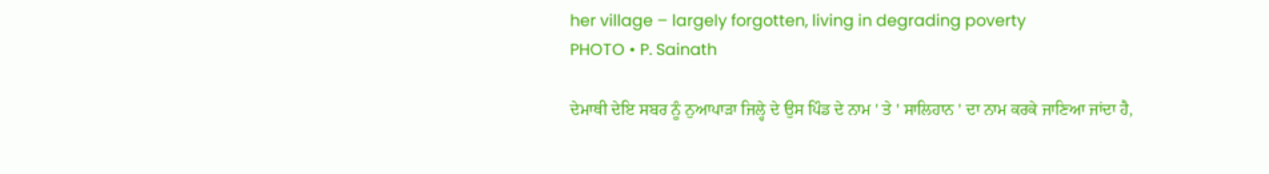her village – largely forgotten, living in degrading poverty
PHOTO • P. Sainath

ਦੇਮਾਥੀ ਦੇਇ ਸਬਰ ਨੂੰ ਨੁਆਪਾੜਾ ਜਿਲ੍ਹੇ ਦੇ ਉਸ ਪਿੰਡ ਦੇ ਨਾਮ ' ਤੇ ' ਸਾਲਿਹਾਨ ' ਦਾ ਨਾਮ ਕਰਕੇ ਜਾਣਿਆ ਜਾਂਦਾ ਹੈ,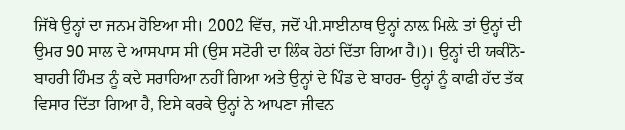ਜਿੱਥੇ ਉਨ੍ਹਾਂ ਦਾ ਜਨਮ ਹੋਇਆ ਸੀ। 2002 ਵਿੱਚ, ਜਦੋਂ ਪੀ.ਸਾਈਨਾਥ ਉਨ੍ਹਾਂ ਨਾਲ਼ ਮਿਲ਼ੇ ਤਾਂ ਉਨ੍ਹਾਂ ਦੀ ਉਮਰ 90 ਸਾਲ ਦੇ ਆਸਪਾਸ ਸੀ (ਉਸ ਸਟੋਰੀ ਦਾ ਲਿੰਕ ਹੇਠਾਂ ਦਿੱਤਾ ਗਿਆ ਹੈ।)। ਉਨ੍ਹਾਂ ਦੀ ਯਕੀਨੋ-ਬਾਹਰੀ ਹਿੰਮਤ ਨੂੰ ਕਦੇ ਸਰਾਹਿਆ ਨਹੀਂ ਗਿਆ ਅਤੇ ਉਨ੍ਹਾਂ ਦੇ ਪਿੰਡ ਦੇ ਬਾਹਰ- ਉਨ੍ਹਾਂ ਨੂੰ ਕਾਫੀ ਹੱਦ ਤੱਕ ਵਿਸਾਰ ਦਿੱਤਾ ਗਿਆ ਹੈ, ਇਸੇ ਕਰਕੇ ਉਨ੍ਹਾਂ ਨੇ ਆਪਣਾ ਜੀਵਨ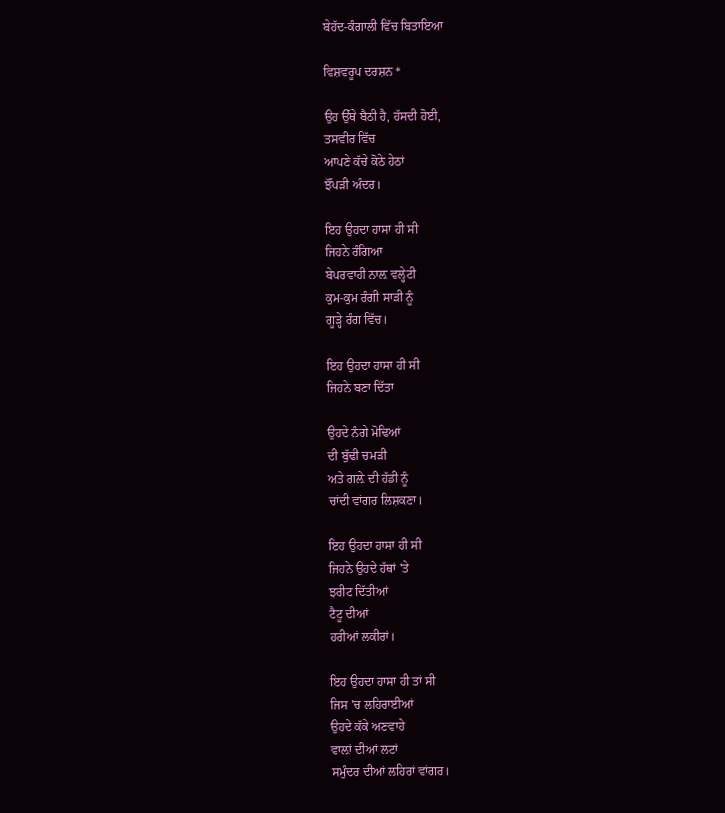ਬੇਹੱਦ-ਕੰਗਾਲੀ ਵਿੱਚ ਬਿਤਾਇਆ

ਵਿਸ਼ਵਰੂਪ ਦਰਸ਼ਨ *

ਉਹ ਉੱਥੇ ਬੈਠੀ ਹੈ, ਹੱਸਦੀ ਹੋਈ,
ਤਸਵੀਰ ਵਿੱਚ
ਆਪਣੇ ਕੱਚੇ ਕੋਠੇ ਹੇਠਾਂ
ਝੌਂਪੜੀ ਅੰਦਰ।

ਇਹ ਉਹਦਾ ਹਾਸਾ ਹੀ ਸੀ
ਜਿਹਨੇ ਰੰਗਿਆ
ਬੇਪਰਵਾਹੀ ਨਾਲ਼ ਵਲ੍ਹੇਟੀ
ਕੁਮ-ਕੁਮ ਰੰਗੀ ਸਾੜੀ ਨੂੰ
ਗੂੜ੍ਹੇ ਰੰਗ ਵਿੱਚ।

ਇਹ ਉਹਦਾ ਹਾਸਾ ਹੀ ਸੀ
ਜਿਹਨੇ ਬਣਾ ਦਿੱਤਾ

ਉਹਦੇ ਨੰਗੇ ਮੋਢਿਆਂ
ਦੀ ਬੁੱਢੀ ਚਮੜੀ
ਅਤੇ ਗਲ਼ੇ ਦੀ ਹੱਡੀ ਨੂੰ
ਚਾਂਦੀ ਵਾਂਗਰ ਲਿਸ਼ਕਣਾ।

ਇਹ ਉਹਦਾ ਹਾਸਾ ਹੀ ਸੀ
ਜਿਹਨੇ ਉਹਦੇ ਹੱਥਾਂ 'ਤੇ
ਝਰੀਟ ਦਿੱਤੀਆਂ
ਟੈਟੂ ਦੀਆਂ
ਹਰੀਆਂ ਲਕੀਰਾਂ।

ਇਹ ਉਹਦਾ ਹਾਸਾ ਹੀ ਤਾਂ ਸੀ
ਜਿਸ 'ਚ ਲਹਿਰਾਈਆਂ
ਉਹਦੇ ਕੱਕੇ ਅਣਵਾਹੇ
ਵਾਲ਼ਾਂ ਦੀਆਂ ਲਟਾਂ
ਸਮੁੰਦਰ ਦੀਆਂ ਲਹਿਰਾਂ ਵਾਂਗਰ।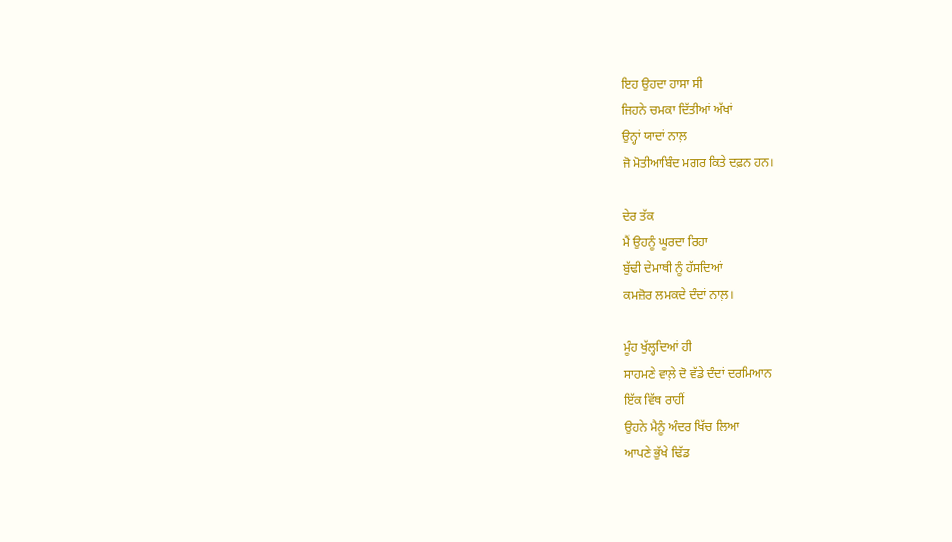ਇਹ ਉਹਦਾ ਹਾਸਾ ਸੀ
ਜਿਹਨੇ ਚਮਕਾ ਦਿੱਤੀਆਂ ਅੱਖਾਂ
ਉਨ੍ਹਾਂ ਯਾਦਾਂ ਨਾਲ਼
ਜੋ ਮੋਤੀਆਬਿੰਦ ਮਗਰ ਕਿਤੇ ਦਫ਼ਨ ਹਨ।

ਦੇਰ ਤੱਕ
ਮੈਂ ਉਹਨੂੰ ਘੂਰਦਾ ਰਿਹਾ
ਬੁੱਢੀ ਦੇਮਾਥੀ ਨੂੰ ਹੱਸਦਿਆਂ
ਕਮਜ਼ੋਰ ਲਮਕਦੇ ਦੰਦਾਂ ਨਾਲ਼।

ਮੂੰਹ ਖੁੱਲ੍ਹਦਿਆਂ ਹੀ
ਸਾਹਮਣੇ ਵਾਲ਼ੇ ਦੋ ਵੱਡੇ ਦੰਦਾਂ ਦਰਮਿਆਨ
ਇੱਕ ਵਿੱਥ ਰਾਹੀਂ
ਉਹਨੇ ਮੈਨੂੰ ਅੰਦਰ ਖਿੱਚ ਲਿਆ
ਆਪਣੇ ਭੁੱਖੇ ਢਿੱਡ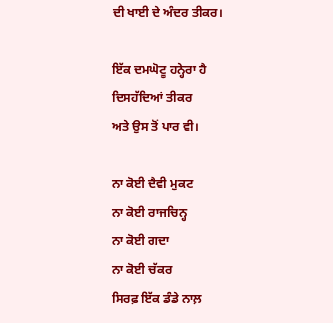ਦੀ ਖਾਈ ਦੇ ਅੰਦਰ ਤੀਕਰ।

ਇੱਕ ਦਮਘੋਟੂ ਹਨ੍ਹੇਰਾ ਹੈ
ਦਿਸਹੱਦਿਆਂ ਤੀਕਰ
ਅਤੇ ਉਸ ਤੋਂ ਪਾਰ ਵੀ।

ਨਾ ਕੋਈ ਦੈਵੀ ਮੁਕਟ
ਨਾ ਕੋਈ ਰਾਜਚਿਨ੍ਹ
ਨਾ ਕੋਈ ਗਦਾ
ਨਾ ਕੋਈ ਚੱਕਰ
ਸਿਰਫ਼ ਇੱਕ ਡੰਡੇ ਨਾਲ਼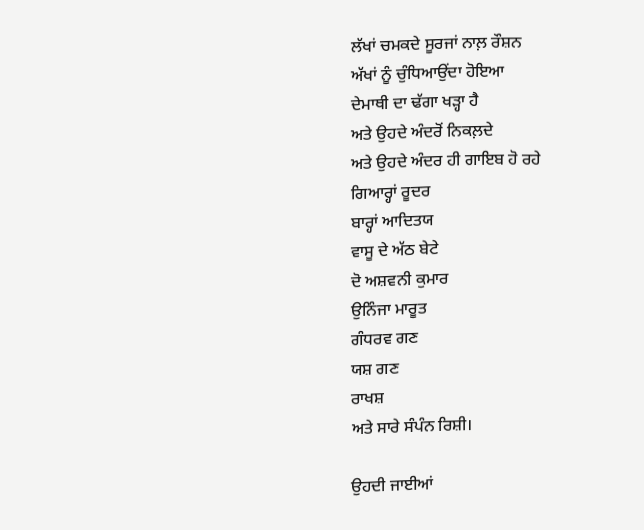ਲੱਖਾਂ ਚਮਕਦੇ ਸੂਰਜਾਂ ਨਾਲ਼ ਰੌਸ਼ਨ
ਅੱਖਾਂ ਨੂੰ ਚੁੰਧਿਆਉਂਦਾ ਹੋਇਆ
ਦੇਮਾਥੀ ਦਾ ਢੱਗਾ ਖੜ੍ਹਾ ਹੈ
ਅਤੇ ਉਹਦੇ ਅੰਦਰੋਂ ਨਿਕਲ਼ਦੇ
ਅਤੇ ਉਹਦੇ ਅੰਦਰ ਹੀ ਗਾਇਬ ਹੋ ਰਹੇ
ਗਿਆਰ੍ਹਾਂ ਰੂਦਰ
ਬਾਰ੍ਹਾਂ ਆਦਿਤਯ
ਵਾਸੂ ਦੇ ਅੱਠ ਬੇਟੇ
ਦੋ ਅਸ਼ਵਨੀ ਕੁਮਾਰ
ਉਨਿੰਜਾ ਮਾਰੂਤ
ਗੰਧਰਵ ਗਣ
ਯਸ਼ ਗਣ
ਰਾਖਸ਼
ਅਤੇ ਸਾਰੇ ਸੰਪੰਨ ਰਿਸ਼ੀ।

ਉਹਦੀ ਜਾਈਆਂ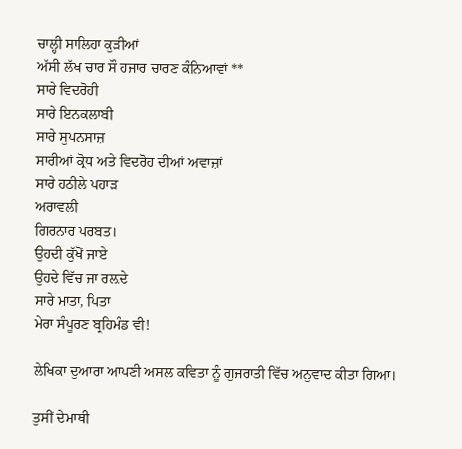ਚਾਲ੍ਹੀ ਸਾਲਿਹਾ ਕੁੜੀਆਂ
ਅੱਸੀ ਲੱਖ ਚਾਰ ਸੌ ਹਜਾਰ ਚਾਰਣ ਕੰਨਿਆਵਾਂ **
ਸਾਰੇ ਵਿਦਰੋਹੀ
ਸਾਰੇ ਇਨਕਲਾਬੀ
ਸਾਰੇ ਸੁਪਨਸਾਜ਼
ਸਾਰੀਆਂ ਕ੍ਰੋਧ ਅਤੇ ਵਿਦਰੋਹ ਦੀਆਂ ਅਵਾਜ਼ਾਂ
ਸਾਰੇ ਹਠੀਲੇ ਪਹਾੜ
ਅਰਾਵਲੀ
ਗਿਰਨਾਰ ਪਰਬਤ।
ਉਹਦੀ ਕੁੱਖੋਂ ਜਾਏ
ਉਹਦੇ ਵਿੱਚ ਜਾ ਰਲ਼ਦੇ
ਸਾਰੇ ਮਾਤਾ, ਪਿਤਾ
ਮੇਰਾ ਸੰਪੂਰਣ ਬ੍ਰਹਿਮੰਡ ਵੀ!

ਲੇਖਿਕਾ ਦੁਆਰਾ ਆਪਣੀ ਅਸਲ ਕਵਿਤਾ ਨੂੰ ਗੁਜਰਾਤੀ ਵਿੱਚ ਅਨੁਵਾਦ ਕੀਤਾ ਗਿਆ।

ਤੁਸੀਂ ਦੇਮਾਥੀ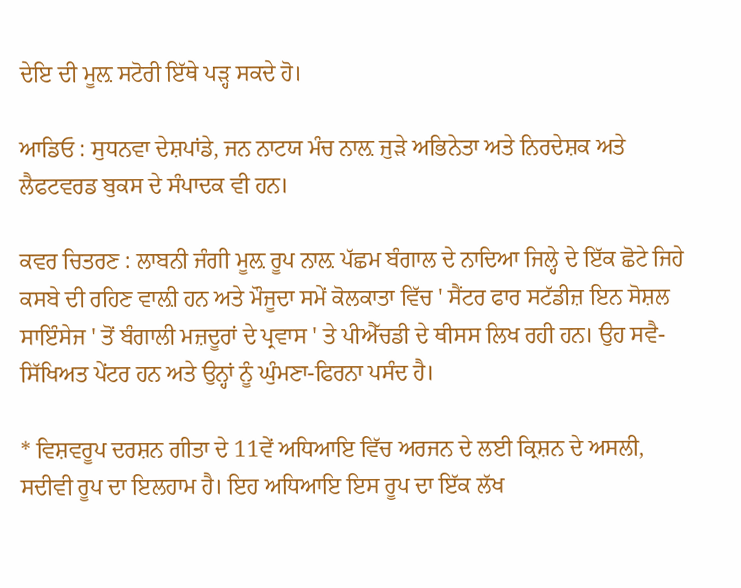ਦੇਇ ਦੀ ਮੂਲ਼ ਸਟੋਰੀ ਇੱਥੇ ਪੜ੍ਹ ਸਕਦੇ ਹੋ।

ਆਡਿਓ : ਸੁਧਨਵਾ ਦੇਸ਼ਪਾਂਡੇ, ਜਨ ਨਾਟਯ ਮੰਚ ਨਾਲ਼ ਜੁੜੇ ਅਭਿਨੇਤਾ ਅਤੇ ਨਿਰਦੇਸ਼ਕ ਅਤੇ ਲੈਫਟਵਰਡ ਬੁਕਸ ਦੇ ਸੰਪਾਦਕ ਵੀ ਹਨ।

ਕਵਰ ਚਿਤਰਣ : ਲਾਬਨੀ ਜੰਗੀ ਮੂਲ਼ ਰੂਪ ਨਾਲ਼ ਪੱਛਮ ਬੰਗਾਲ ਦੇ ਨਾਦਿਆ ਜਿਲ੍ਹੇ ਦੇ ਇੱਕ ਛੋਟੇ ਜਿਹੇ ਕਸਬੇ ਦੀ ਰਹਿਣ ਵਾਲ਼ੀ ਹਨ ਅਤੇ ਮੌਜੂਦਾ ਸਮੇਂ ਕੋਲਕਾਤਾ ਵਿੱਚ ' ਸੈਂਟਰ ਫਾਰ ਸਟੱਡੀਜ਼ ਇਨ ਸੋਸ਼ਲ ਸਾਇੰਸੇਜ ' ਤੋਂ ਬੰਗਾਲੀ ਮਜ਼ਦੂਰਾਂ ਦੇ ਪ੍ਰਵਾਸ ' ਤੇ ਪੀਐੱਚਡੀ ਦੇ ਥੀਸਸ ਲਿਖ ਰਹੀ ਹਨ। ਉਹ ਸਵੈ-ਸਿੱਖਿਅਤ ਪੇਂਟਰ ਹਨ ਅਤੇ ਉਨ੍ਹਾਂ ਨੂੰ ਘੁੰਮਣਾ-ਫਿਰਨਾ ਪਸੰਦ ਹੈ।

* ਵਿਸ਼ਵਰੂਪ ਦਰਸ਼ਨ ਗੀਤਾ ਦੇ 11ਵੇਂ ਅਧਿਆਇ ਵਿੱਚ ਅਰਜਨ ਦੇ ਲਈ ਕ੍ਰਿਸ਼ਨ ਦੇ ਅਸਲੀ, ਸਦੀਵੀ ਰੂਪ ਦਾ ਇਲਹਾਮ ਹੈ। ਇਹ ਅਧਿਆਇ ਇਸ ਰੂਪ ਦਾ ਇੱਕ ਲੱਖ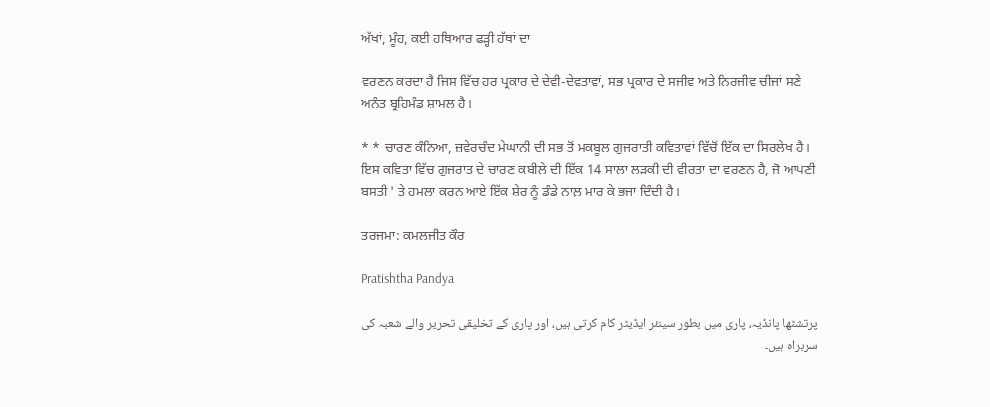ਅੱਖਾਂ, ਮੂੰਹ, ਕਈ ਹਥਿਆਰ ਫੜ੍ਹੀ ਹੱਥਾਂ ਦਾ

ਵਰਣਨ ਕਰਦਾ ਹੈ ਜਿਸ ਵਿੱਚ ਹਰ ਪ੍ਰਕਾਰ ਦੇ ਦੇਵੀ-ਦੇਵਤਾਵਾਂ, ਸਭ ਪ੍ਰਕਾਰ ਦੇ ਸਜੀਵ ਅਤੇ ਨਿਰਜੀਵ ਚੀਜਾਂ ਸਣੇ ਅਨੰਤ ਬ੍ਰਹਿਮੰਡ ਸ਼ਾਮਲ ਹੈ।

* * ਚਾਰਣ ਕੰਨਿਆ, ਜ਼ਵੇਰਚੰਦ ਮੇਘਾਨੀ ਦੀ ਸਭ ਤੋਂ ਮਕਬੂਲ ਗੁਜਰਾਤੀ ਕਵਿਤਾਵਾਂ ਵਿੱਚੋਂ ਇੱਕ ਦਾ ਸਿਰਲੇਖ ਹੈ। ਇਸ ਕਵਿਤਾ ਵਿੱਚ ਗੁਜਰਾਤ ਦੇ ਚਾਰਣ ਕਬੀਲੇ ਦੀ ਇੱਕ 14 ਸਾਲਾ ਲੜਕੀ ਦੀ ਵੀਰਤਾ ਦਾ ਵਰਣਨ ਹੈ, ਜੋ ਆਪਣੀ ਬਸਤੀ ' ਤੇ ਹਮਲਾ ਕਰਨ ਆਏ ਇੱਕ ਸ਼ੇਰ ਨੂੰ ਡੰਡੇ ਨਾਲ਼ ਮਾਰ ਕੇ ਭਜਾ ਦਿੰਦੀ ਹੈ।

ਤਰਜਮਾ: ਕਮਲਜੀਤ ਕੌਰ

Pratishtha Pandya

پرتشٹھا پانڈیہ، پاری میں بطور سینئر ایڈیٹر کام کرتی ہیں، اور پاری کے تخلیقی تحریر والے شعبہ کی سربراہ ہیں۔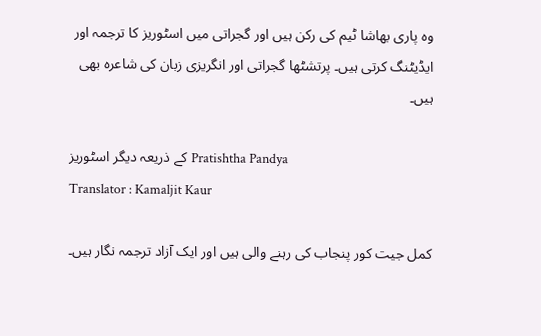وہ پاری بھاشا ٹیم کی رکن ہیں اور گجراتی میں اسٹوریز کا ترجمہ اور ایڈیٹنگ کرتی ہیں۔ پرتشٹھا گجراتی اور انگریزی زبان کی شاعرہ بھی ہیں۔

کے ذریعہ دیگر اسٹوریز Pratishtha Pandya
Translator : Kamaljit Kaur

کمل جیت کور پنجاب کی رہنے والی ہیں اور ایک آزاد ترجمہ نگار ہیں۔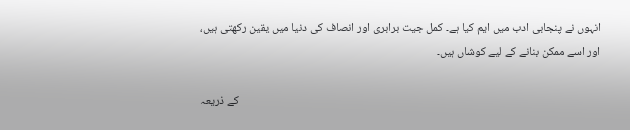انہوں نے پنجابی ادب میں ایم کیا ہے۔ کمل جیت برابری اور انصاف کی دنیا میں یقین رکھتی ہیں، اور اسے ممکن بنانے کے لیے کوشاں ہیں۔

کے ذریعہ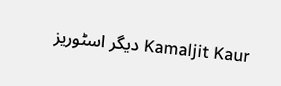دیگر اسٹوریز Kamaljit Kaur